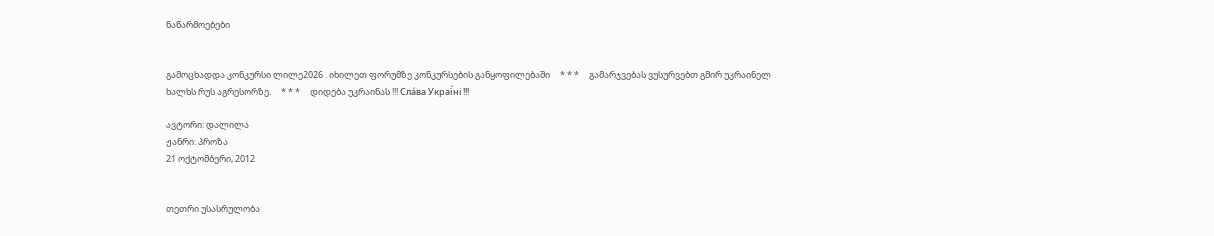ნაწარმოებები


გამოცხადდა კონკურსი ლილე2026 . იხილეთ ფორუმზე კონკურსების განყოფილებაში     * * *     გამარჯვებას ვუსურვებთ გმირ უკრაინელ ხალხს რუს აგრესორზე.     * * *     დიდება უკრაინას !!! Сла́ва Украї́ні !!!

ავტორი: დალილა
ჟანრი: პროზა
21 ოქტომბერი, 2012


თეთრი უსასრულობა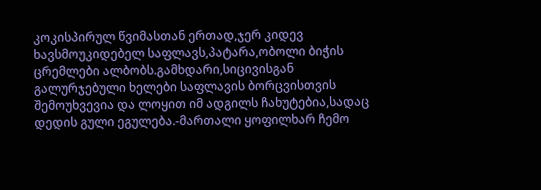კოკისპირულ წვიმასთან ერთად,ჯერ კიდევ ხავსმოუკიდებელ საფლავს,პატარა,ობოლი ბიჭის ცრემლები ალბობს.გამხდარი,სიცივისგან გალურჯებული ხელები საფლავის ბორცვისთვის შემოუხვევია და ლოყით იმ ადგილს ჩახუტებია,სადაც დედის გული ეგულება.-მართალი ყოფილხარ ჩემო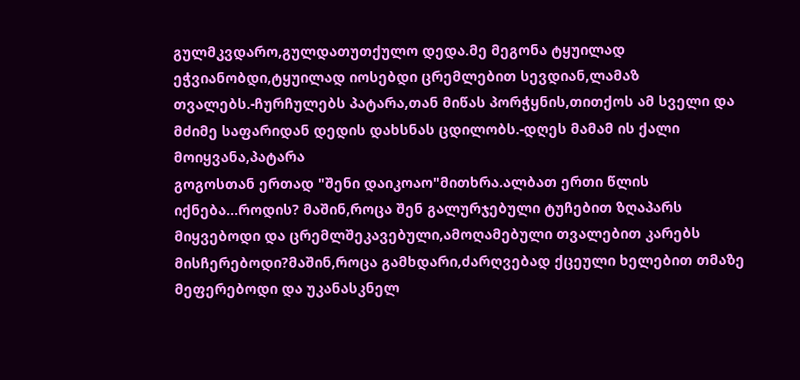გულმკვდარო,გულდათუთქულო დედა.მე მეგონა ტყუილად ეჭვიანობდი,ტყუილად იოსებდი ცრემლებით სევდიან,ლამაზ თვალებს.-ჩურჩულებს პატარა,თან მიწას პორჭყნის,თითქოს ამ სველი და მძიმე საფარიდან დედის დახსნას ცდილობს.-დღეს მამამ ის ქალი მოიყვანა,პატარა
გოგოსთან ერთად "შენი დაიკოაო"მითხრა.ალბათ ერთი წლის იქნება...როდის? მაშინ,როცა შენ გალურჯებული ტუჩებით ზღაპარს მიყვებოდი და ცრემლშეკავებული,ამოღამებული თვალებით კარებს მისჩერებოდი?მაშინ,როცა გამხდარი,ძარღვებად ქცეული ხელებით თმაზე მეფერებოდი და უკანასკნელ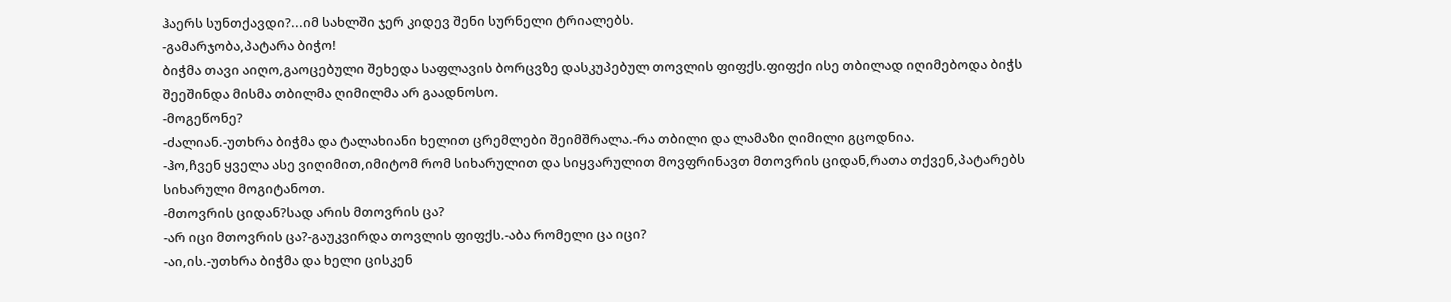ჰაერს სუნთქავდი?...იმ სახლში ჯერ კიდევ შენი სურნელი ტრიალებს.
-გამარჯობა,პატარა ბიჭო!
ბიჭმა თავი აიღო,გაოცებული შეხედა საფლავის ბორცვზე დასკუპებულ თოვლის ფიფქს.ფიფქი ისე თბილად იღიმებოდა ბიჭს შეეშინდა მისმა თბილმა ღიმილმა არ გაადნოსო.
-მოგეწონე?
-ძალიან.-უთხრა ბიჭმა და ტალახიანი ხელით ცრემლები შეიმშრალა.-რა თბილი და ლამაზი ღიმილი გცოდნია.
-ჰო,ჩვენ ყველა ასე ვიღიმით,იმიტომ რომ სიხარულით და სიყვარულით მოვფრინავთ მთოვრის ციდან,რათა თქვენ,პატარებს სიხარული მოგიტანოთ.
-მთოვრის ციდან?სად არის მთოვრის ცა?
-არ იცი მთოვრის ცა?-გაუკვირდა თოვლის ფიფქს.-აბა რომელი ცა იცი?
-აი,ის.-უთხრა ბიჭმა და ხელი ცისკენ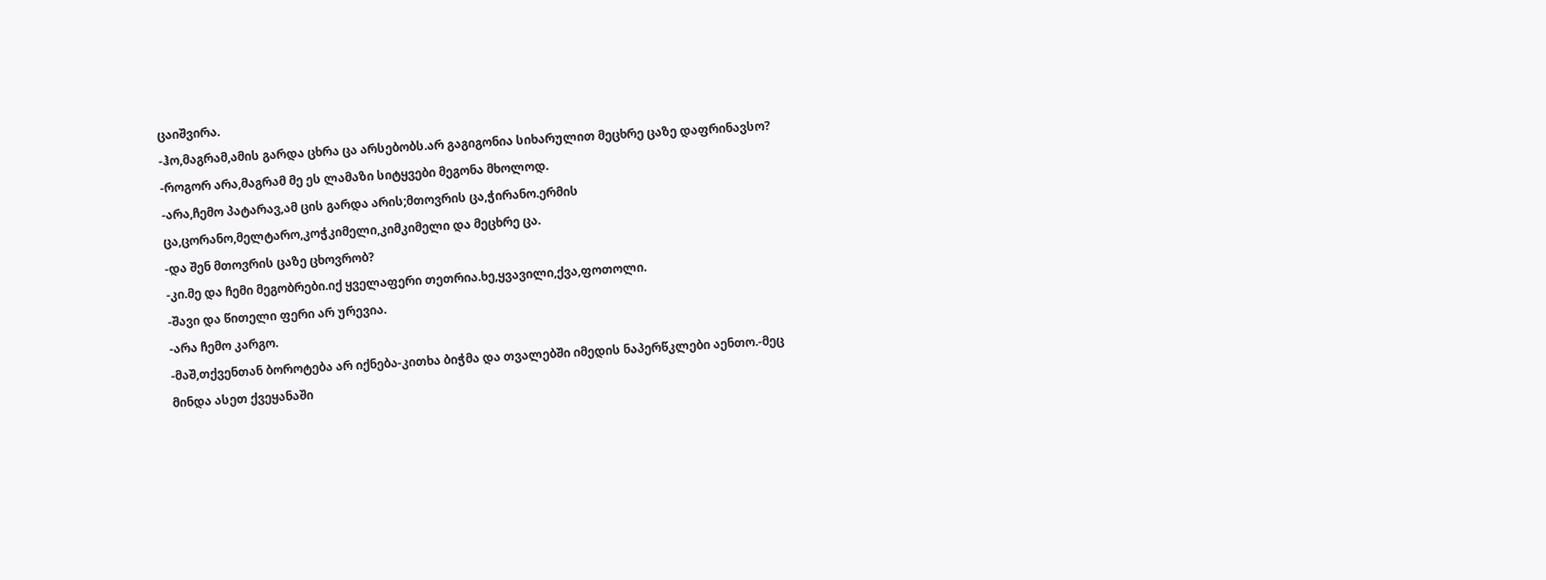ცაიშვირა.
-ჰო,მაგრამ,ამის გარდა ცხრა ცა არსებობს.არ გაგიგონია სიხარულით მეცხრე ცაზე დაფრინავსო?
-როგორ არა,მაგრამ მე ეს ლამაზი სიტყვები მეგონა მხოლოდ.
-არა,ჩემო პატარავ,ამ ცის გარდა არის;მთოვრის ცა,ჭირანო.ერმის ცა,ცორანო,მელტარო,კოჭკიმელი,კიმკიმელი და მეცხრე ცა.
-და შენ მთოვრის ცაზე ცხოვრობ?
-კი.მე და ჩემი მეგობრები.იქ ყველაფერი თეთრია.ხე,ყვავილი,ქვა,ფოთოლი.
-შავი და წითელი ფერი არ ურევია.
-არა ჩემო კარგო.
-მაშ,თქვენთან ბოროტება არ იქნება-კითხა ბიჭმა და თვალებში იმედის ნაპერწკლები აენთო.-მეც მინდა ასეთ ქვეყანაში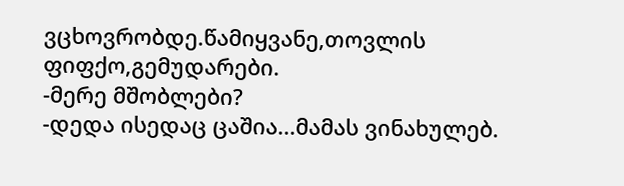ვცხოვრობდე.წამიყვანე,თოვლის ფიფქო,გემუდარები.
-მერე მშობლები?
-დედა ისედაც ცაშია...მამას ვინახულებ.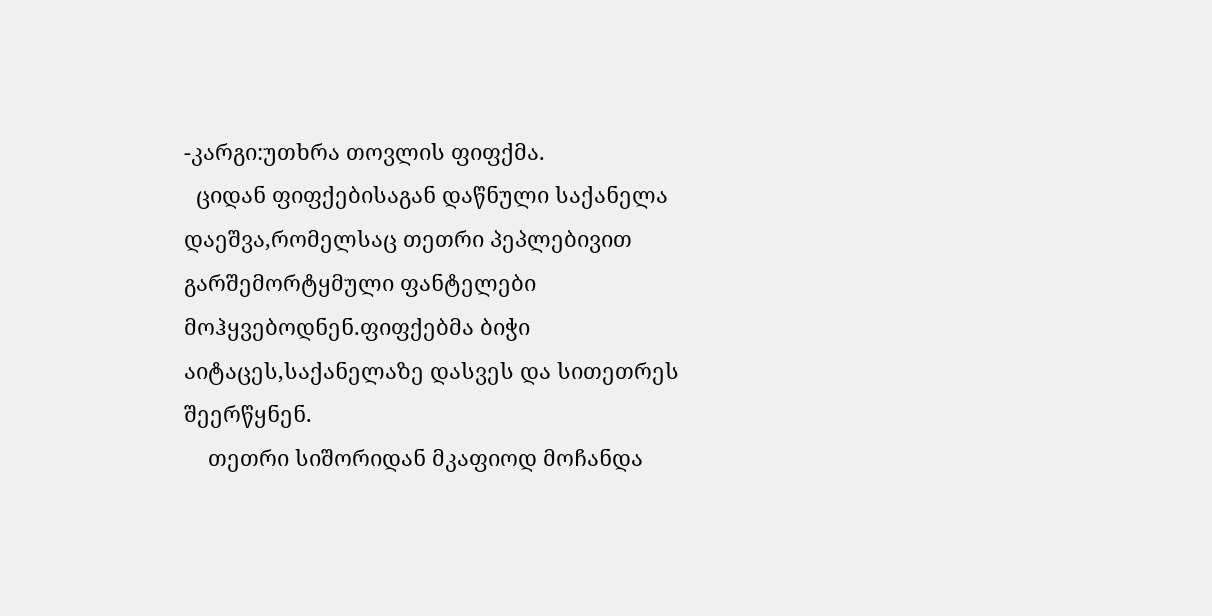-კარგი:უთხრა თოვლის ფიფქმა.
  ციდან ფიფქებისაგან დაწნული საქანელა დაეშვა,რომელსაც თეთრი პეპლებივით გარშემორტყმული ფანტელები მოჰყვებოდნენ.ფიფქებმა ბიჭი აიტაცეს,საქანელაზე დასვეს და სითეთრეს შეერწყნენ.
    თეთრი სიშორიდან მკაფიოდ მოჩანდა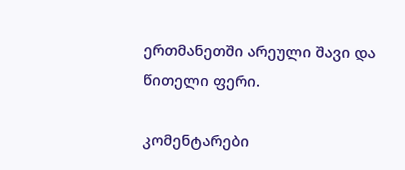ერთმანეთში არეული შავი და წითელი ფერი.

კომენტარები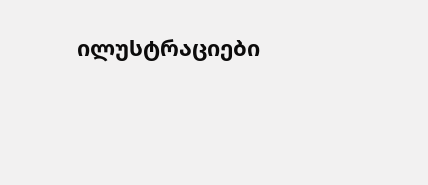ილუსტრაციები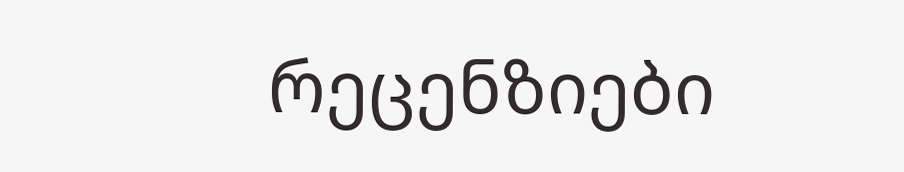რეცენზიები